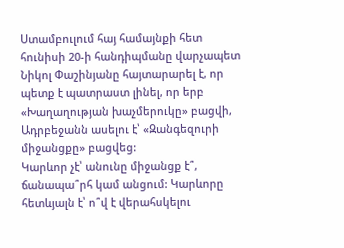Ստամբուլում հայ համայնքի հետ հունիսի 20-ի հանդիպմանը վարչապետ Նիկոլ Փաշինյանը հայտարարել է, որ պետք է պատրաստ լինել, որ երբ «Խաղաղության խաչմերուկը» բացվի, Ադրբեջանն ասելու է՝ «Զանգեզուրի միջանցքը» բացվեց:
Կարևոր չէ՝ անունը միջանցք է՞, ճանապա՞րհ կամ անցում: Կարևորը հետևյալն է՝ ո՞վ է վերահսկելու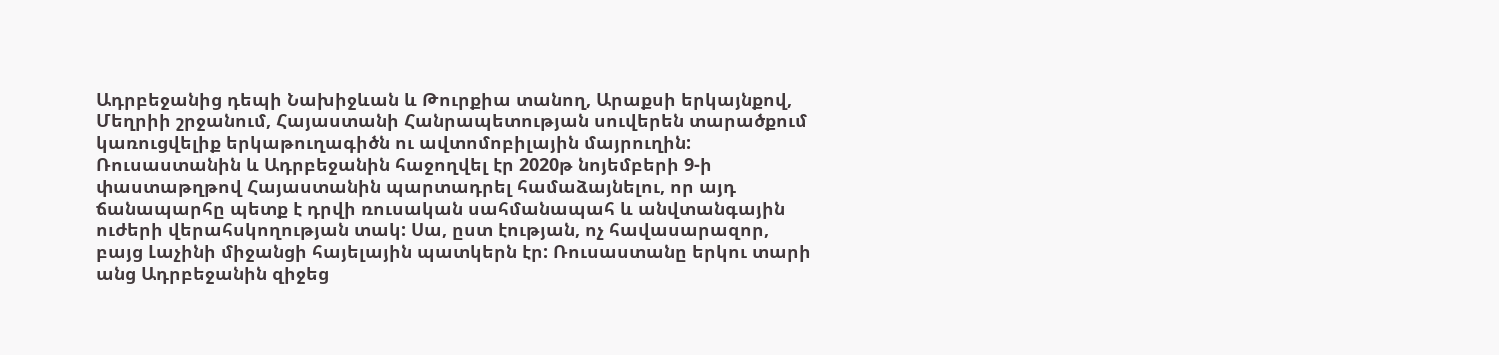Ադրբեջանից դեպի Նախիջևան և Թուրքիա տանող, Արաքսի երկայնքով, Մեղրիի շրջանում, Հայաստանի Հանրապետության սուվերեն տարածքում կառուցվելիք երկաթուղագիծն ու ավտոմոբիլային մայրուղին:
Ռուսաստանին և Ադրբեջանին հաջողվել էր 2020թ նոյեմբերի 9-ի փաստաթղթով Հայաստանին պարտադրել համաձայնելու, որ այդ ճանապարհը պետք է դրվի ռուսական սահմանապահ և անվտանգային ուժերի վերահսկողության տակ: Սա, ըստ էության, ոչ հավասարազոր, բայց Լաչինի միջանցի հայելային պատկերն էր: Ռուսաստանը երկու տարի անց Ադրբեջանին զիջեց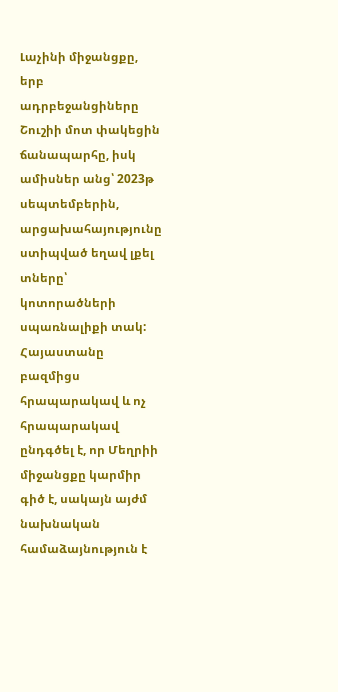Լաչինի միջանցքը, երբ ադրբեջանցիները Շուշիի մոտ փակեցին ճանապարհը, իսկ ամիսներ անց՝ 2023թ սեպտեմբերին, արցախահայությունը ստիպված եղավ լքել տները՝ կոտորածների սպառնալիքի տակ:
Հայաստանը բազմիցս հրապարակավ և ոչ հրապարակավ ընդգծել է, որ Մեղրիի միջանցքը կարմիր գիծ է, սակայն այժմ նախնական համաձայնություն է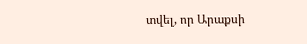տվել, որ Արաքսի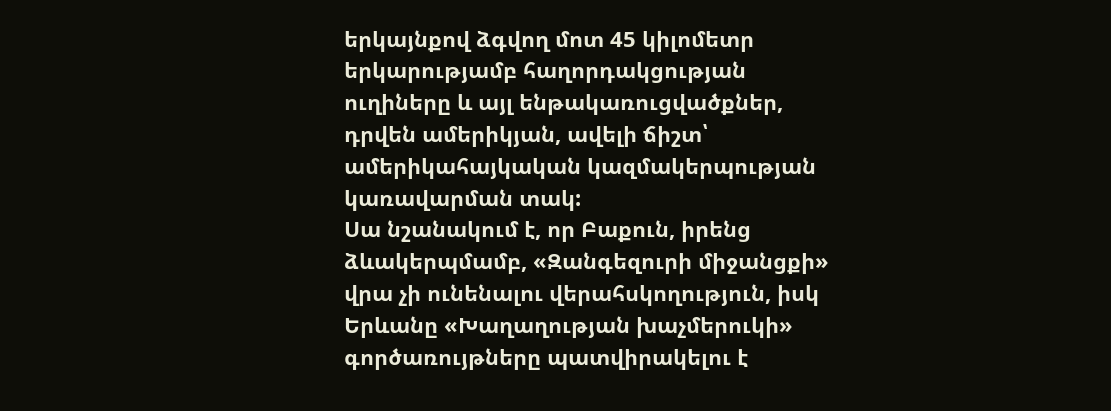երկայնքով ձգվող մոտ 45 կիլոմետր երկարությամբ հաղորդակցության ուղիները և այլ ենթակառուցվածքներ, դրվեն ամերիկյան, ավելի ճիշտ՝ ամերիկահայկական կազմակերպության կառավարման տակ:
Սա նշանակում է, որ Բաքուն, իրենց ձևակերպմամբ, «Զանգեզուրի միջանցքի» վրա չի ունենալու վերահսկողություն, իսկ Երևանը «Խաղաղության խաչմերուկի» գործառույթները պատվիրակելու է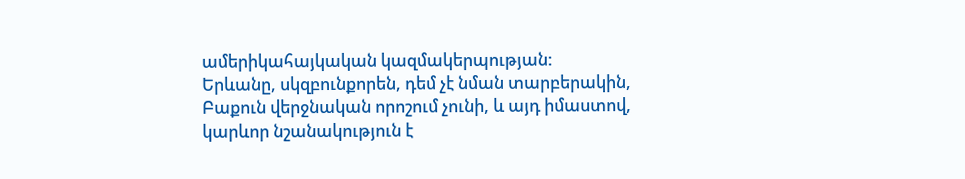ամերիկահայկական կազմակերպության:
Երևանը, սկզբունքորեն, դեմ չէ նման տարբերակին, Բաքուն վերջնական որոշում չունի, և այդ իմաստով, կարևոր նշանակություն է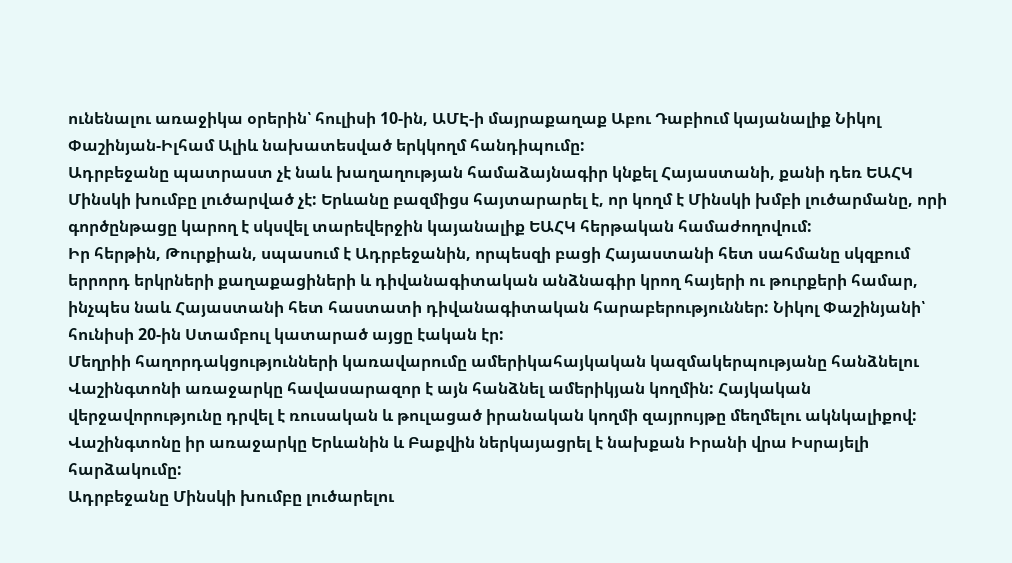ունենալու առաջիկա օրերին՝ հուլիսի 10-ին, ԱՄԷ-ի մայրաքաղաք Աբու Դաբիում կայանալիք Նիկոլ Փաշինյան-Իլհամ Ալիև նախատեսված երկկողմ հանդիպումը:
Ադրբեջանը պատրաստ չէ նաև խաղաղության համաձայնագիր կնքել Հայաստանի, քանի դեռ ԵԱՀԿ Մինսկի խումբը լուծարված չէ: Երևանը բազմիցս հայտարարել է, որ կողմ է Մինսկի խմբի լուծարմանը, որի գործընթացը կարող է սկսվել տարեվերջին կայանալիք ԵԱՀԿ հերթական համաժողովում:
Իր հերթին, Թուրքիան, սպասում է Ադրբեջանին, որպեսզի բացի Հայաստանի հետ սահմանը սկզբում երրորդ երկրների քաղաքացիների և դիվանագիտական անձնագիր կրող հայերի ու թուրքերի համար, ինչպես նաև Հայաստանի հետ հաստատի դիվանագիտական հարաբերություններ: Նիկոլ Փաշինյանի՝ հունիսի 20-ին Ստամբուլ կատարած այցը էական էր:
Մեղրիի հաղորդակցությունների կառավարումը ամերիկահայկական կազմակերպությանը հանձնելու Վաշինգտոնի առաջարկը հավասարազոր է այն հանձնել ամերիկյան կողմին: Հայկական վերջավորությունը դրվել է ռուսական և թուլացած իրանական կողմի զայրույթը մեղմելու ակնկալիքով:
Վաշինգտոնը իր առաջարկը Երևանին և Բաքվին ներկայացրել է նախքան Իրանի վրա Իսրայելի հարձակումը:
Ադրբեջանը Մինսկի խումբը լուծարելու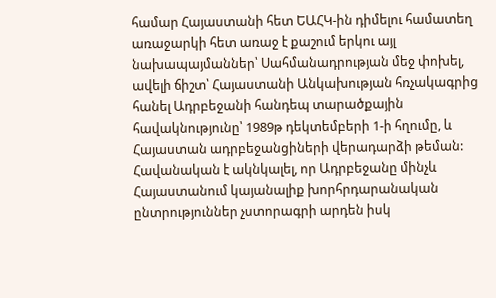համար Հայաստանի հետ ԵԱՀԿ-ին դիմելու համատեղ առաջարկի հետ առաջ է քաշում երկու այլ նախապայմաններ՝ Սահմանադրության մեջ փոխել, ավելի ճիշտ՝ Հայաստանի Անկախության հռչակագրից հանել Ադրբեջանի հանդեպ տարածքային հավակնությունը՝ 1989թ դեկտեմբերի 1-ի հղումը, և Հայաստան ադրբեջանցիների վերադարձի թեման:
Հավանական է ակնկալել, որ Ադրբեջանը մինչև Հայաստանում կայանալիք խորհրդարանական ընտրություններ չստորագրի արդեն իսկ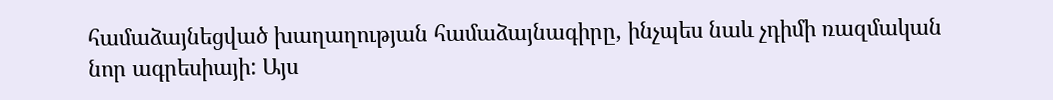համաձայնեցված խաղաղության համաձայնագիրը, ինչպես նաև չդիմի ռազմական նոր ագրեսիայի: Այս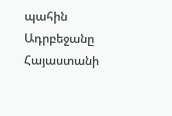պահին Ադրբեջանը Հայաստանի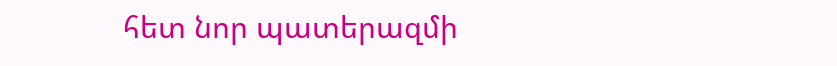հետ նոր պատերազմի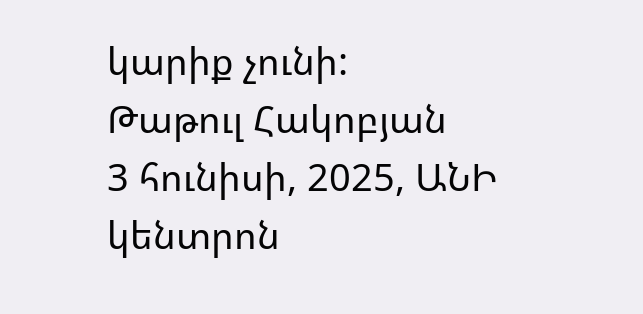կարիք չունի:
Թաթուլ Հակոբյան
3 հունիսի, 2025, ԱՆԻ կենտրոն